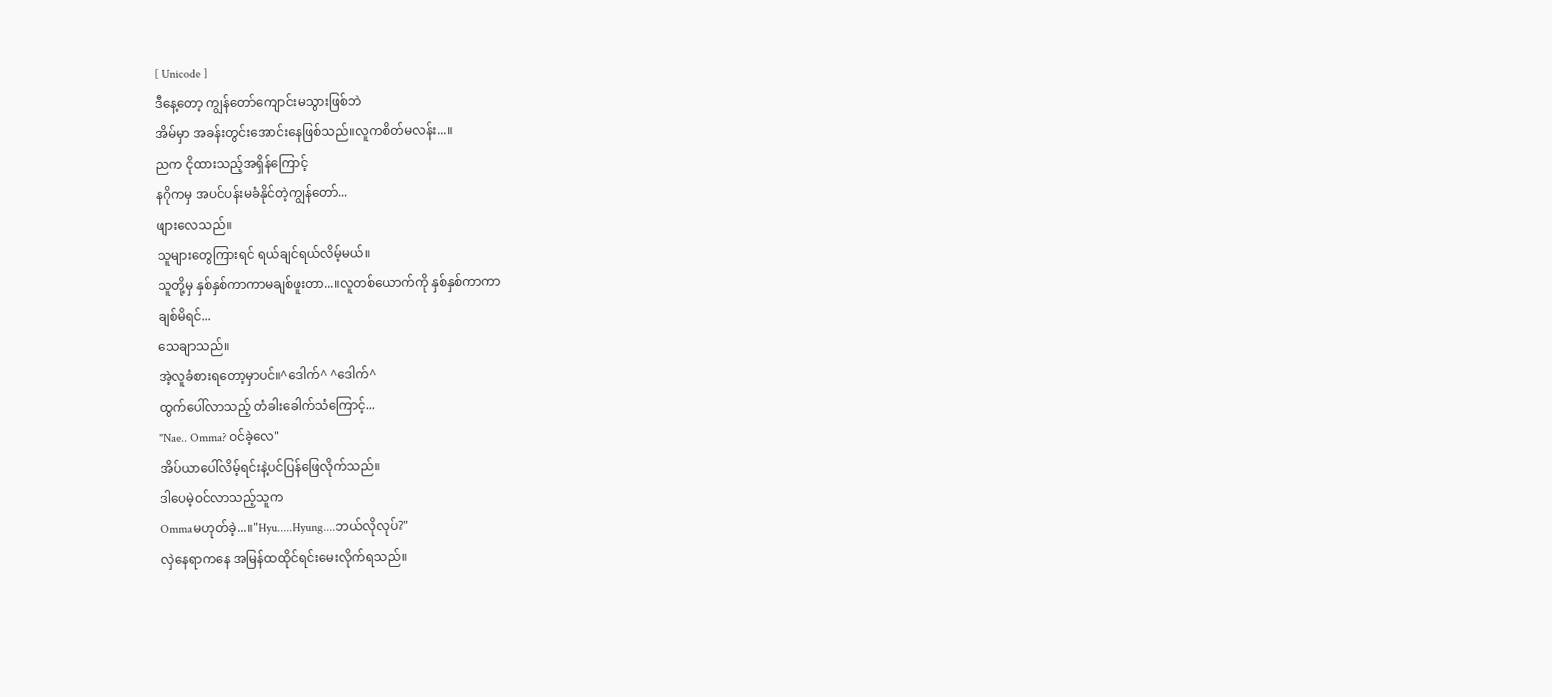[ Unicode ]
ဒီနေ့တော့ ကျွန်တော်ကျောင်းမသွားဖြစ်ဘဲ
အိမ်မှာ အခန်းတွင်းအောင်းနေဖြစ်သည်။လူကစိတ်မလန်း...။
ညက ငိုထားသည့်အရှိန်ကြောင့်
နဂိုကမှ အပင်ပန်းမခံနိုင်တဲ့ကျွန်တော်...
ဖျားလေသည်။
သူများတွေကြားရင် ရယ်ချင်ရယ်လိမ့်မယ်။
သူတို့မှ နှစ်နှစ်ကာကာမချစ်ဖူးတာ...။လူတစ်ယောက်ကို နှစ်နှစ်ကာကာ
ချစ်မိရင်...
သေချာသည်။
အဲ့လူခံစားရတော့မှာပင်။^ဒေါက်^ ^ဒေါက်^
ထွက်ပေါ်လာသည့် တံခါးခေါက်သံကြောင့်...
"Nae.. Omma? ဝင်ခဲ့လေ"
အိပ်ယာပေါ်လိမ့်ရင်းနဲ့ပင်ပြန်ဖြေလိုက်သည်။
ဒါပေမဲ့ဝင်လာသည့်သူက
Ommaမဟုတ်ခဲ့...။"Hyu.....Hyung....ဘယ်လိုလုပ်?"
လှဲနေရာကနေ အမြန်ထထိုင်ရင်းမေးလိုက်ရသည်။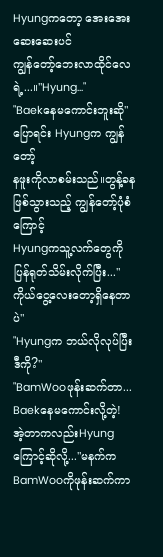Hyungကတော့ အေးအေးဆေးဆေးပင်
ကျွန်တော့်ဘေးလာထိုင်လေရဲ့...။"Hyung..."
"Baekနေမကောင်းဘူးဆို"
ပြောရင်း Hyungက ကျွန်တော့်
နဖူးကိုလာစမ်းသည်။တွန့်ခနဖြစ်သွားသည့် ကျွန်တော့်ပုံစံကြောင့်
Hyungကသူ့လက်တွေကို
ပြန်ရုတ်သိမ်းလိုက်ပြီး..."ကိုယ်ငွေ့လေးတော့ရှိနေတာပဲ"
"Hyungက ဘယ်လိုလုပ်ပြီး ဒီကို?"
"BamWooဖုန်းဆက်တာ...
Baekနေမကောင်းလို့တဲ့!
အဲ့တာကလည်းHyungကြောင့်ဆိုလို့..."မနက်က BamWooကိုဖုန်းဆက်ကာ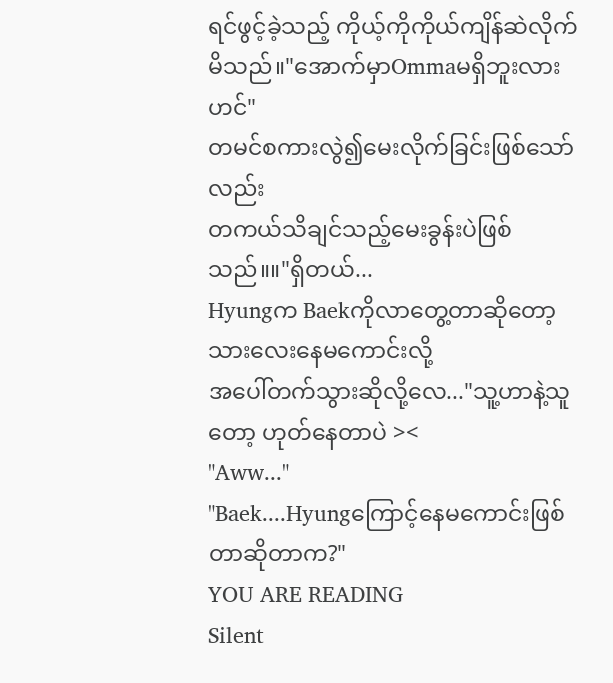ရင်ဖွင့်ခဲ့သည့် ကိုယ့်ကိုကိုယ်ကျိန်ဆဲလိုက်မိသည်။"အောက်မှာOmmaမရှိဘူးလားဟင်"
တမင်စကားလွဲ၍မေးလိုက်ခြင်းဖြစ်သော်လည်း
တကယ်သိချင်သည့်မေးခွန်းပဲဖြစ်သည်။။"ရှိတယ်...
Hyungက Baekကိုလာတွေ့တာဆိုတော့
သားလေးနေမကောင်းလို့
အပေါ်တက်သွားဆိုလို့လေ..."သူ့ဟာနဲ့သူတော့ ဟုတ်နေတာပဲ ><
"Aww..."
"Baek....Hyungကြောင့်နေမကောင်းဖြစ်တာဆိုတာက?"
YOU ARE READING
Silent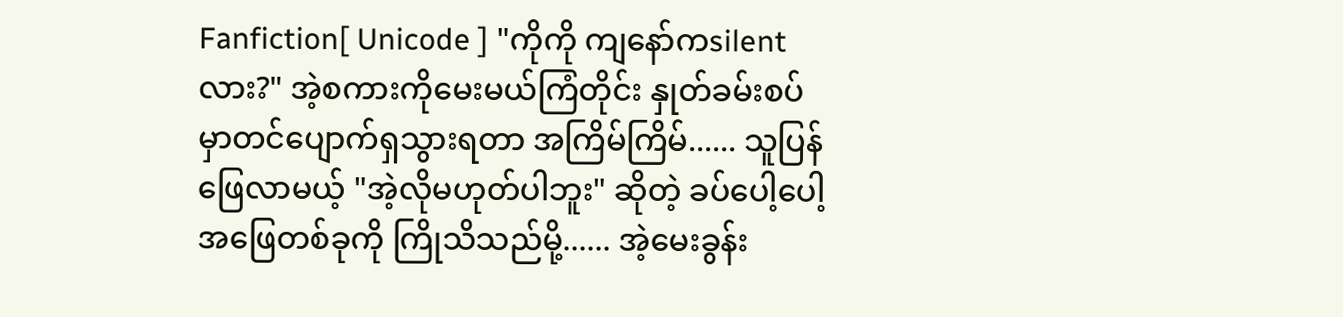Fanfiction[ Unicode ] "ကိုကို ကျနော်ကsilentလား?" အဲ့စကားကိုမေးမယ်ကြံတိုင်း နှုတ်ခမ်းစပ်မှာတင်ပျောက်ရှသွားရတာ အကြိမ်ကြိမ်...... သူပြန်ဖြေလာမယ့် "အဲ့လိုမဟုတ်ပါဘူး" ဆိုတဲ့ ခပ်ပေါ့ပေါ့အဖြေတစ်ခုကို ကြိုသိသည်မို့...... အဲ့မေးခွန်း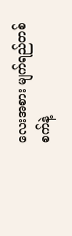လေးအစား မျက်ရည်တစ်စက်နဲ့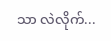သာ လဲလိုက်...